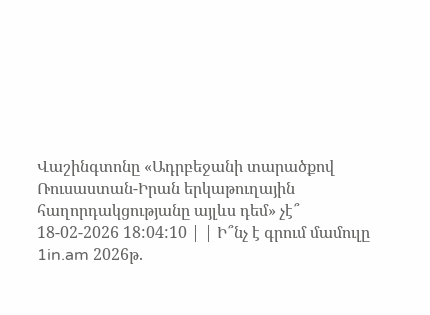Վաշինգտոնը «Ադրբեջանի տարածքով Ռուսաստան-Իրան երկաթուղային հաղորդակցությանը այլևս դեմ» չէ՞
18-02-2026 18:04:10 | | Ի՞նչ է գրում մամուլը
1in.am 2026թ.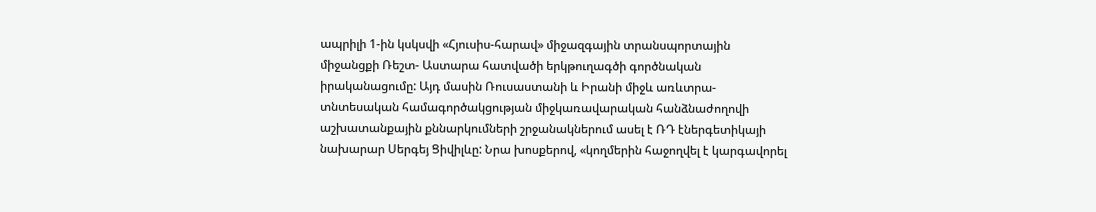ապրիլի 1-ին կսկսվի «Հյուսիս-հարավ» միջազգային տրանսպորտային միջանցքի Ռեշտ- Աստարա հատվածի երկթուղագծի գործնական իրականացումը: Այդ մասին Ռուսաստանի և Իրանի միջև առևտրա-տնտեսական համագործակցության միջկառավարական հանձնաժողովի աշխատանքային քննարկումների շրջանակներում ասել է ՌԴ էներգետիկայի նախարար Սերգեյ Ցիվիլևը: Նրա խոսքերով, «կողմերին հաջողվել է կարգավորել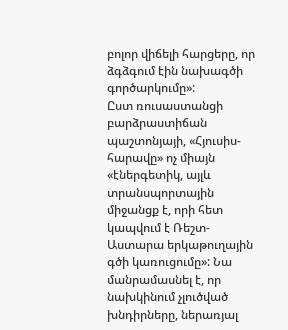բոլոր վիճելի հարցերը, որ ձգձգում էին նախագծի գործարկումը»:
Ըստ ռուսաստանցի բարձրաստիճան պաշտոնյայի, «Հյուսիս-հարավը» ոչ միայն «էներգետիկ, այլև տրանսպորտային միջանցք է, որի հետ կապվում է Ռեշտ- Աստարա երկաթուղային գծի կառուցումը»: Նա մանրամասնել է, որ նախկինում չլուծված խնդիրները, ներառյալ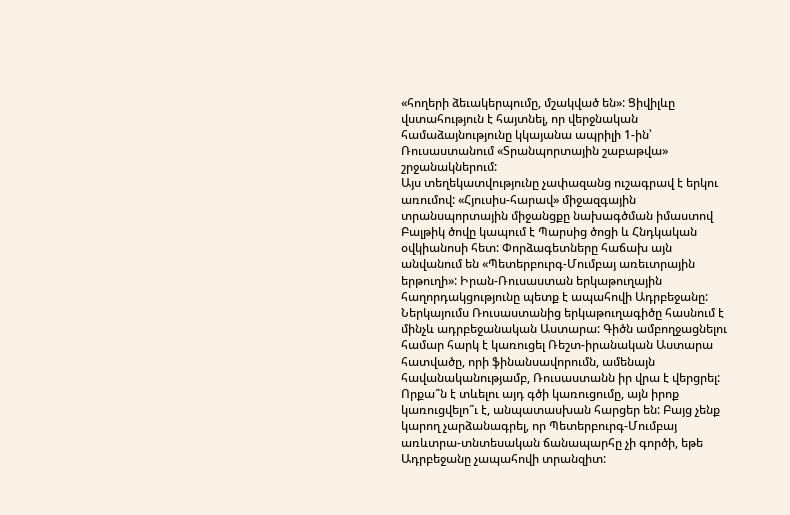«հողերի ձեւակերպումը, մշակված են»: Ցիվիլևը վստահություն է հայտնել, որ վերջնական համաձայնությունը կկայանա ապրիլի 1-ին՝ Ռուսաստանում «Տրանպորտային շաբաթվա» շրջանակներում:
Այս տեղեկատվությունը չափազանց ուշագրավ է երկու առումով: «Հյուսիս-հարավ» միջազգային տրանսպորտային միջանցքը նախագծման իմաստով Բալթիկ ծովը կապում է Պարսից ծոցի և Հնդկական օվկիանոսի հետ: Փորձագետները հաճախ այն անվանում են «Պետերբուրգ-Մումբայ առեւտրային երթուղի»: Իրան-Ռուսաստան երկաթուղային հաղորդակցությունը պետք է ապահովի Ադրբեջանը: Ներկայումս Ռուսաստանից երկաթուղագիծը հասնում է մինչև ադրբեջանական Աստարա: Գիծն ամբողջացնելու համար հարկ է կառուցել Ռեշտ-իրանական Աստարա հատվածը, որի ֆինանսավորումն, ամենայն հավանականությամբ, Ռուսաստանն իր վրա է վերցրել: Որքա՞ն է տևելու այդ գծի կառուցումը, այն իրոք կառուցվելո՞ւ է, անպատասխան հարցեր են: Բայց չենք կարող չարձանագրել, որ Պետերբուրգ-Մումբայ առևտրա-տնտեսական ճանապարհը չի գործի, եթե Ադրբեջանը չապահովի տրանզիտ: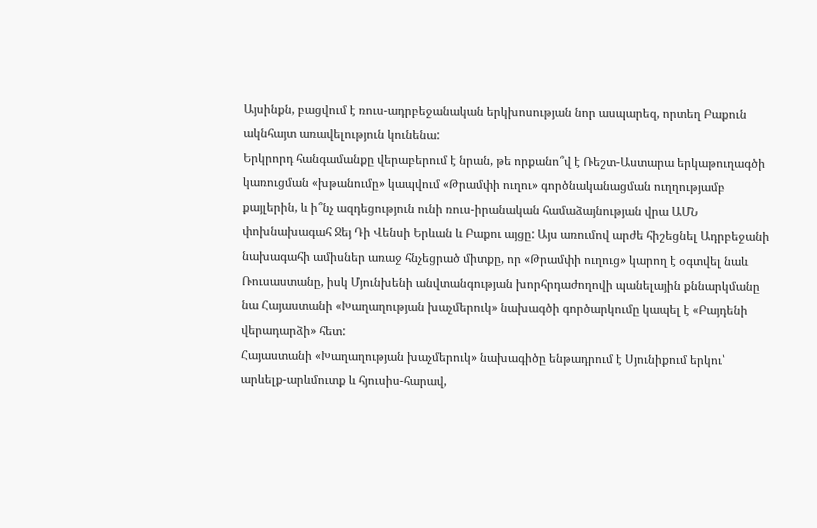Այսինքն, բացվում է ռուս-ադրբեջանական երկխոսության նոր ասպարեզ, որտեղ Բաքուն ակնհայտ առավելություն կունենա:
Երկրորդ հանգամանքը վերաբերում է նրան, թե որքանո՞վ է Ռեշտ-Աստարա երկաթուղագծի կառուցման «խթանումը» կապվում «Թրամփի ուղու» գործնականացման ուղղությամբ քայլերին, և ի՞նչ ազդեցություն ունի ռուս-իրանական համաձայնության վրա ԱՄՆ փոխնախագահ Ջեյ Դի Վենսի Երևան և Բաքու այցը: Այս առումով արժե հիշեցնել Ադրբեջանի նախագահի ամիսներ առաջ հնչեցրած միտքը, որ «Թրամփի ուղուց» կարող է օգտվել նաև Ռուսաստանը, իսկ Մյունխենի անվտանգության խորհրդաժողովի պանելային քննարկմանը նա Հայաստանի «Խաղաղության խաչմերուկ» նախագծի գործարկումը կապել է «Բայդենի վերադարձի» հետ:
Հայաստանի «Խաղաղության խաչմերուկ» նախագիծը ենթադրում է Սյունիքում երկու՝ արևելք-արևմուտք և հյուսիս-հարավ,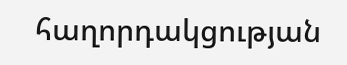հաղորդակցության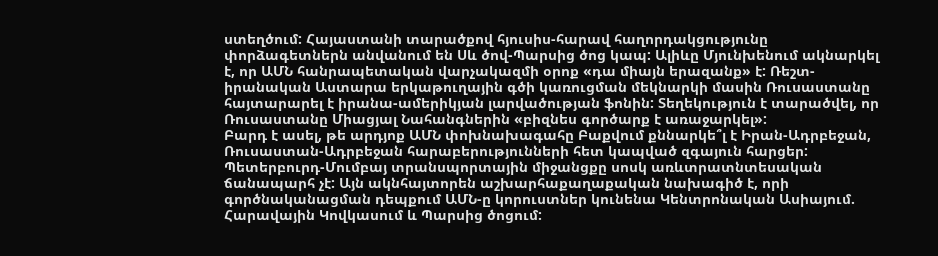ստեղծում: Հայաստանի տարածքով հյուսիս-հարավ հաղորդակցությունը փորձագետներն անվանում են Սև ծով-Պարսից ծոց կապ: Ալիևը Մյունխենում ակնարկել է, որ ԱՄՆ հանրապետական վարչակազմի օրոք «դա միայն երազանք» է: Ռեշտ- իրանական Աստարա երկաթուղային գծի կառուցման մեկնարկի մասին Ռուսաստանը հայտարարել է իրանա-ամերիկյան լարվածության ֆոնին: Տեղեկություն է տարածվել, որ Ռուսաստանը Միացյալ Նահանգներին «բիզնես գործարք է առաջարկել»:
Բարդ է ասել, թե արդյոք ԱՄՆ փոխնախագահը Բաքվում քննարկե՞լ է Իրան-Ադրբեջան, Ռուսաստան-Ադրբեջան հարաբերությունների հետ կապված զգայուն հարցեր: Պետերբուրդ-Մումբայ տրանսպորտային միջանցքը սոսկ առևտրատնտեսական ճանապարհ չէ: Այն ակնհայտորեն աշխարհաքաղաքական նախագիծ է, որի գործնականացման դեպքում ԱՄՆ-ը կորուստներ կունենա Կենտրոնական Ասիայում. Հարավային Կովկասում և Պարսից ծոցում: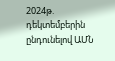2024թ. դեկտեմբերին ընդունելով ԱՄՆ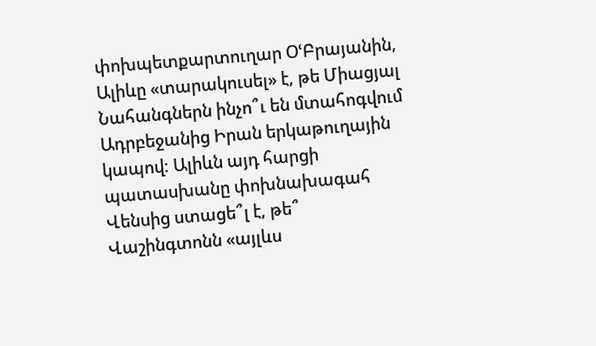փոխպետքարտուղար ՕՙԲրայանին, Ալիևը «տարակուսել» է, թե Միացյալ Նահանգներն ինչո՞ւ են մտահոգվում Ադրբեջանից Իրան երկաթուղային կապով: Ալիևն այդ հարցի պատասխանը փոխնախագահ Վենսից ստացե՞լ է, թե՞ Վաշինգտոնն «այլևս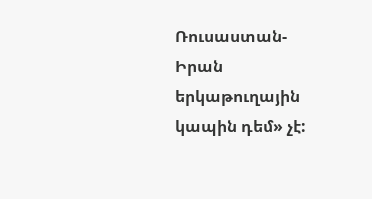Ռուսաստան-Իրան երկաթուղային կապին դեմ» չէ: